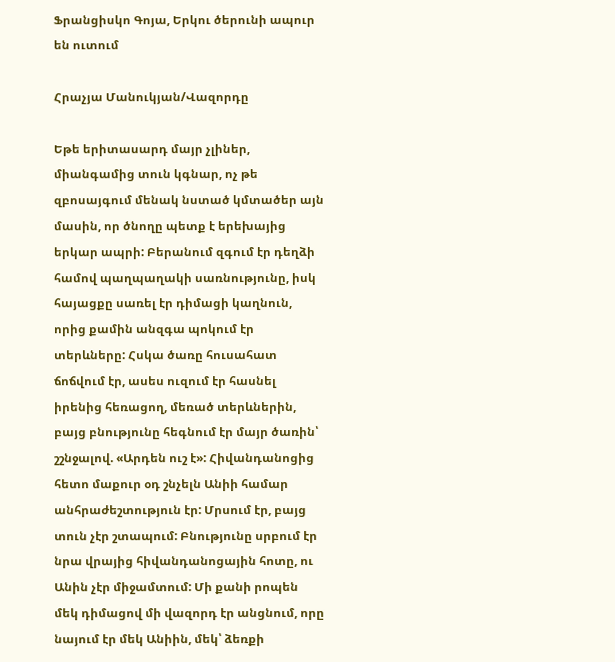Ֆրանցիսկո Գոյա, Երկու ծերունի ապուր են ուտում

Հրաչյա Մանուկյան/Վազորդը

Եթե երիտասարդ մայր չլիներ, միանգամից տուն կգնար, ոչ թե զբոսայգում մենակ նստած կմտածեր այն մասին, որ ծնողը պետք է երեխայից երկար ապրի: Բերանում զգում էր դեղձի համով պաղպաղակի սառնությունը, իսկ հայացքը սառել էր դիմացի կաղնուն, որից քամին անզգա պոկում էր տերևները: Հսկա ծառը հուսահատ ճոճվում էր, ասես ուզում էր հասնել իրենից հեռացող, մեռած տերևներին, բայց բնությունը հեգնում էր մայր ծառին՝ շշնջալով. «Արդեն ուշ է»: Հիվանդանոցից հետո մաքուր օդ շնչելն Անիի համար անհրաժեշտություն էր: Մրսում էր, բայց տուն չէր շտապում: Բնությունը սրբում էր նրա վրայից հիվանդանոցային հոտը, ու Անին չէր միջամտում: Մի քանի րոպեն մեկ դիմացով մի վազորդ էր անցնում, որը նայում էր մեկ Անիին, մեկ՝ ձեռքի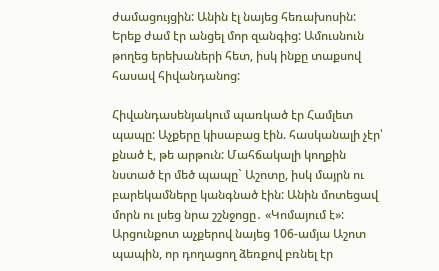ժամացույցին: Անին էլ նայեց հեռախոսին: Երեք ժամ էր անցել մոր զանգից: Ամուսնուն թողեց երեխաների հետ, իսկ ինքը տաքսով հասավ հիվանդանոց:

Հիվանդասենյակում պառկած էր Համլետ պապը: Աչքերը կիսաբաց էին. հասկանալի չէր՝ քնած է, թե արթուն: Մահճակալի կողքին նստած էր մեծ պապը` Աշոտը, իսկ մայրն ու բարեկամները կանգնած էին: Անին մոտեցավ մորն ու լսեց նրա շշնջոցը․ «Կոմայում է»: Արցունքոտ աչքերով նայեց 106-ամյա Աշոտ պապին, որ դողացող ձեռքով բռնել էր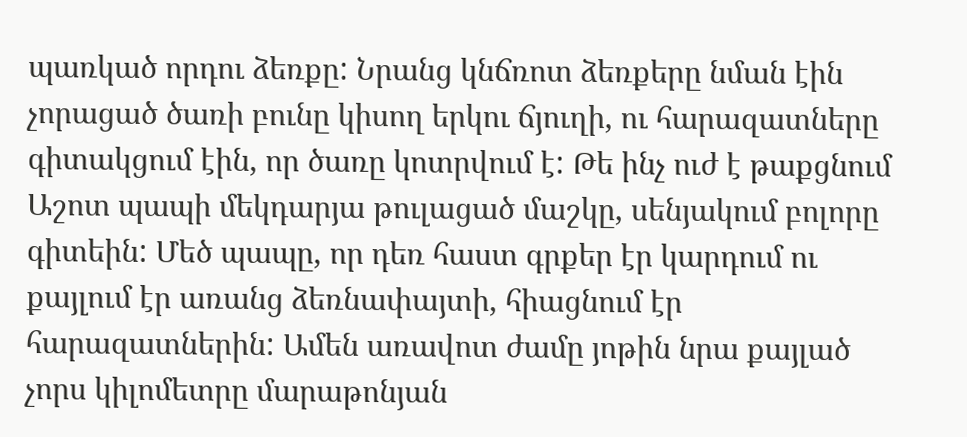պառկած որդու ձեռքը: Նրանց կնճռոտ ձեռքերը նման էին չորացած ծառի բունը կիսող երկու ճյուղի, ու հարազատները գիտակցում էին, որ ծառը կոտրվում է: Թե ինչ ուժ է թաքցնում Աշոտ պապի մեկդարյա թուլացած մաշկը, սենյակում բոլորը գիտեին: Մեծ պապը, որ դեռ հաստ գրքեր էր կարդում ու քայլում էր առանց ձեռնափայտի, հիացնում էր հարազատներին: Ամեն առավոտ ժամը յոթին նրա քայլած չորս կիլոմետրը մարաթոնյան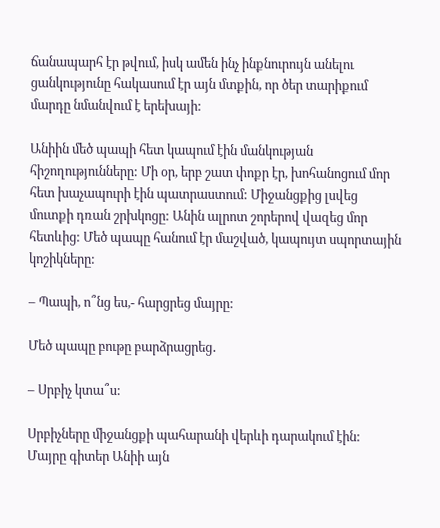ճանապարհ էր թվում, իսկ ամեն ինչ ինքնուրույն անելու ցանկությունը հակասում էր այն մտքին, որ ծեր տարիքում մարդը նմանվում է երեխայի:

Անիին մեծ պապի հետ կապում էին մանկության հիշողությունները: Մի օր, երբ շատ փոքր էր, խոհանոցում մոր հետ խաչապուրի էին պատրաստում: Միջանցքից լսվեց մուտքի դռան շրխկոցը: Անին ալրոտ շորերով վազեց մոր հետևից: Մեծ պապը հանում էր մաշված, կապույտ սպորտային կոշիկները:

– Պապի, ո՞նց ես,- հարցրեց մայրը:

Մեծ պապը բութը բարձրացրեց․

– Սրբիչ կտա՞ս:

Սրբիչները միջանցքի պահարանի վերևի դարակում էին: Մայրը գիտեր Անիի այն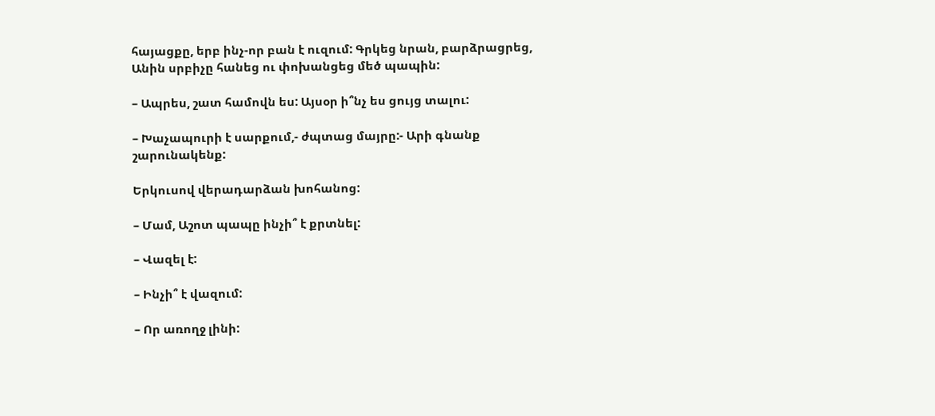հայացքը, երբ ինչ-որ բան է ուզում: Գրկեց նրան, բարձրացրեց, Անին սրբիչը հանեց ու փոխանցեց մեծ պապին:

– Ապրես, շատ համովն ես: Այսօր ի՞նչ ես ցույց տալու:

– Խաչապուրի է սարքում,- ժպտաց մայրը:- Արի գնանք շարունակենք:

Երկուսով վերադարձան խոհանոց:

– Մամ, Աշոտ պապը ինչի՞ է քրտնել:

– Վազել է:

– Ինչի՞ է վազում:

– Որ առողջ լինի: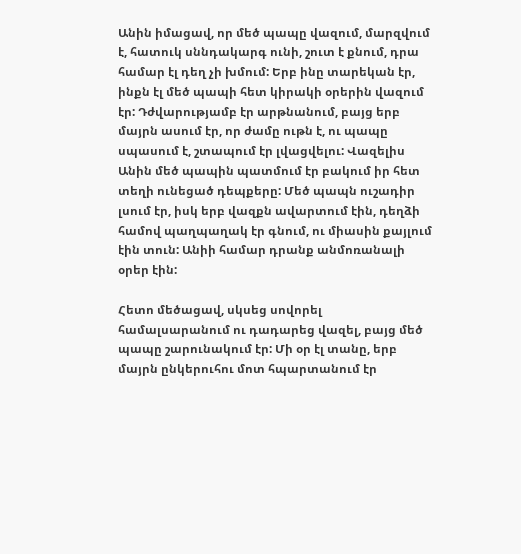Անին իմացավ, որ մեծ պապը վազում, մարզվում է, հատուկ սննդակարգ ունի, շուտ է քնում, դրա համար էլ դեղ չի խմում: Երբ ինը տարեկան էր, ինքն էլ մեծ պապի հետ կիրակի օրերին վազում էր: Դժվարությամբ էր արթնանում, բայց երբ մայրն ասում էր, որ ժամը ութն է, ու պապը սպասում է, շտապում էր լվացվելու: Վազելիս Անին մեծ պապին պատմում էր բակում իր հետ տեղի ունեցած դեպքերը: Մեծ պապն ուշադիր լսում էր, իսկ երբ վազքն ավարտում էին, դեղձի համով պաղպաղակ էր գնում, ու միասին քայլում էին տուն: Անիի համար դրանք անմոռանալի օրեր էին:

Հետո մեծացավ, սկսեց սովորել համալսարանում ու դադարեց վազել, բայց մեծ պապը շարունակում էր: Մի օր էլ տանը, երբ մայրն ընկերուհու մոտ հպարտանում էր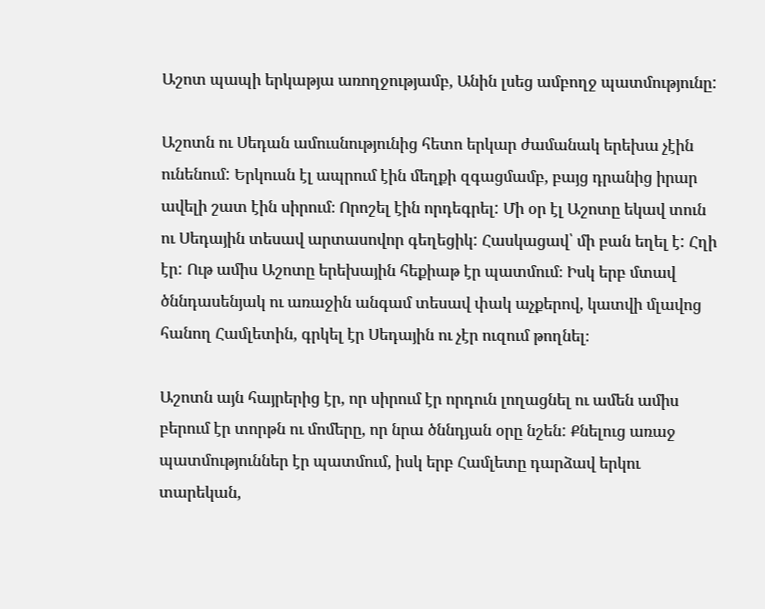Աշոտ պապի երկաթյա առողջությամբ, Անին լսեց ամբողջ պատմությունը:

Աշոտն ու Սեդան ամուսնությունից հետո երկար ժամանակ երեխա չէին ունենում: Երկուսն էլ ապրում էին մեղքի զգացմամբ, բայց դրանից իրար ավելի շատ էին սիրում։ Որոշել էին որդեգրել: Մի օր էլ Աշոտը եկավ տուն ու Սեդային տեսավ արտասովոր գեղեցիկ: Հասկացավ՝ մի բան եղել է: Հղի էր: Ութ ամիս Աշոտը երեխային հեքիաթ էր պատմում։ Իսկ երբ մտավ ծննդասենյակ ու առաջին անգամ տեսավ փակ աչքերով, կատվի մլավոց հանող Համլետին, գրկել էր Սեդային ու չէր ուզում թողնել։

Աշոտն այն հայրերից էր, որ սիրում էր որդուն լողացնել ու ամեն ամիս բերում էր տորթն ու մոմերը, որ նրա ծննդյան օրը նշեն: Քնելուց առաջ պատմություններ էր պատմում, իսկ երբ Համլետը դարձավ երկու տարեկան,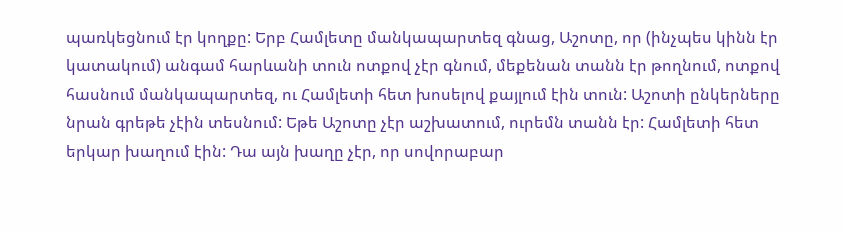պառկեցնում էր կողքը: Երբ Համլետը մանկապարտեզ գնաց, Աշոտը, որ (ինչպես կինն էր կատակում) անգամ հարևանի տուն ոտքով չէր գնում, մեքենան տանն էր թողնում, ոտքով հասնում մանկապարտեզ, ու Համլետի հետ խոսելով քայլում էին տուն: Աշոտի ընկերները նրան գրեթե չէին տեսնում: Եթե Աշոտը չէր աշխատում, ուրեմն տանն էր: Համլետի հետ երկար խաղում էին: Դա այն խաղը չէր, որ սովորաբար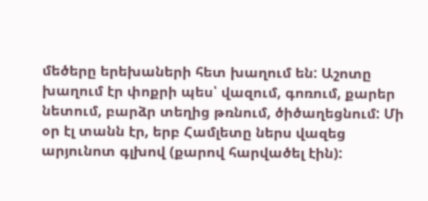մեծերը երեխաների հետ խաղում են: Աշոտը խաղում էր փոքրի պես՝ վազում, գոռում, քարեր նետում, բարձր տեղից թռնում, ծիծաղեցնում: Մի օր էլ տանն էր, երբ Համլետը ներս վազեց արյունոտ գլխով (քարով հարվածել էին):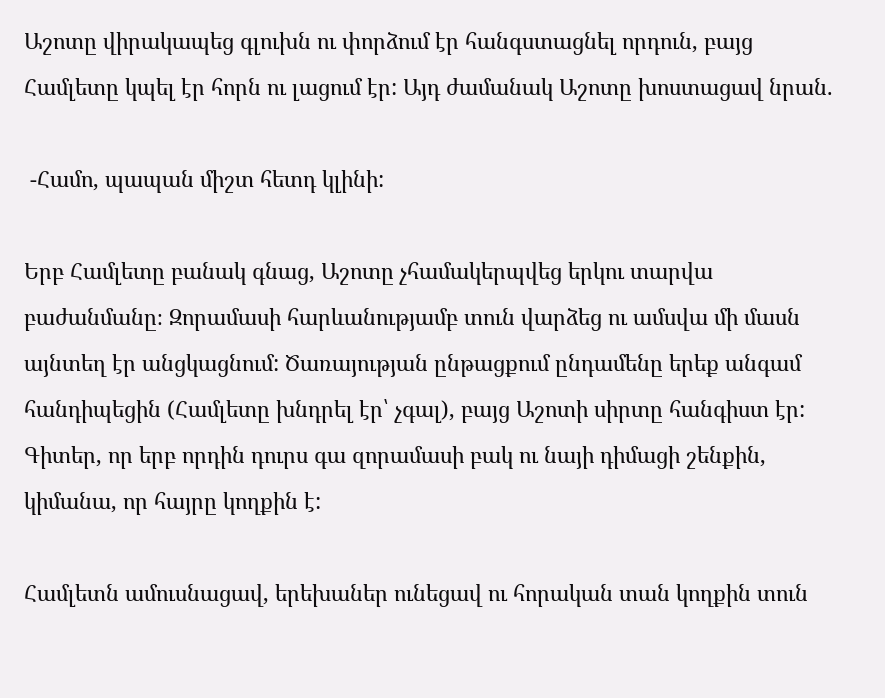Աշոտը վիրակապեց գլուխն ու փորձում էր հանգստացնել որդուն, բայց Համլետը կպել էր հորն ու լացում էր: Այդ ժամանակ Աշոտը խոստացավ նրան.

 -Համո, պապան միշտ հետդ կլինի:

Երբ Համլետը բանակ գնաց, Աշոտը չհամակերպվեց երկու տարվա բաժանմանը։ Զորամասի հարևանությամբ տուն վարձեց ու ամսվա մի մասն այնտեղ էր անցկացնում: Ծառայության ընթացքում ընդամենը երեք անգամ հանդիպեցին (Համլետը խնդրել էր՝ չգալ), բայց Աշոտի սիրտը հանգիստ էր: Գիտեր, որ երբ որդին դուրս գա զորամասի բակ ու նայի դիմացի շենքին, կիմանա, որ հայրը կողքին է:

Համլետն ամուսնացավ, երեխաներ ունեցավ ու հորական տան կողքին տուն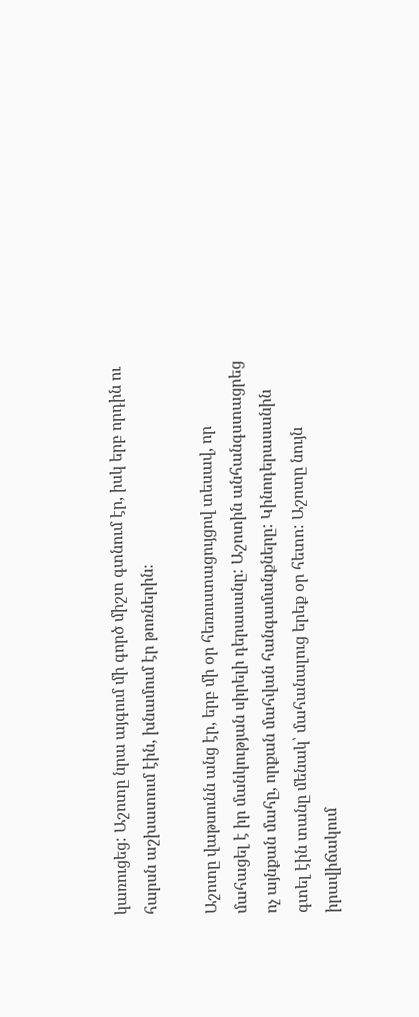կառուցեց: Աշոտը նրա այգում մի գործ միշտ գտնում էր, իսկ երբ որդին ու հարսն աշխատում էին, խնամում էր թոռներին։

Աշոտը վաթսունն անց էր, երբ մի օր հեռուստացույցով տեսավ, որ մահացել է իր մանկության սիրելի դերասանը: Աշոտին անհանգստացրեց ոչ այնքան մահը, որքան մահվան հանգամանքները: Կինոդերասանին գտել էին տանը մենակ՝ մահանալուց երեք օր հետո: Աշոտը նույն իրավիճակում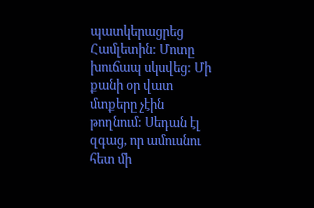պատկերացրեց Համլետին: Մոտը խուճապ սկսվեց: Մի քանի օր վատ մտքերը չէին թողնում: Սեդան էլ զգաց, որ ամուսնու հետ մի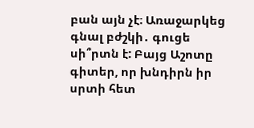բան այն չէ։ Առաջարկեց գնալ բժշկի․ գուցե սի՞րտն է: Բայց Աշոտը գիտեր, որ խնդիրն իր սրտի հետ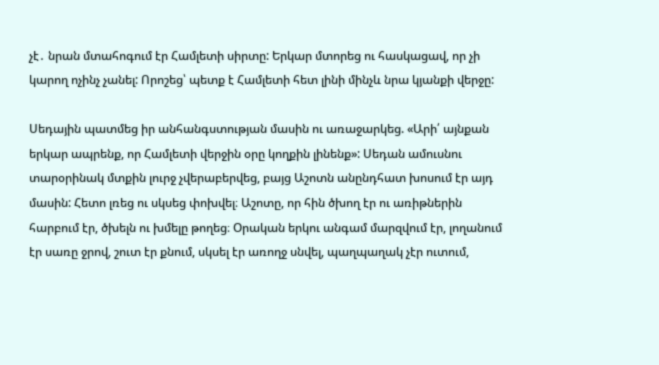չէ․ նրան մտահոգում էր Համլետի սիրտը: Երկար մտորեց ու հասկացավ, որ չի կարող ոչինչ չանել: Որոշեց՝ պետք է Համլետի հետ լինի մինչև նրա կյանքի վերջը:

Սեդային պատմեց իր անհանգստության մասին ու առաջարկեց. «Արի՛ այնքան երկար ապրենք, որ Համլետի վերջին օրը կողքին լինենք»: Սեդան ամուսնու տարօրինակ մտքին լուրջ չվերաբերվեց, բայց Աշոտն անընդհատ խոսում էր այդ մասին: Հետո լռեց ու սկսեց փոխվել։ Աշոտը, որ հին ծխող էր ու առիթներին հարբում էր, ծխելն ու խմելը թողեց։ Օրական երկու անգամ մարզվում էր, լողանում էր սառը ջրով, շուտ էր քնում, սկսել էր առողջ սնվել, պաղպաղակ չէր ուտում,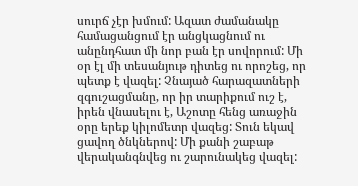սուրճ չէր խմում: Ազատ ժամանակը համացանցում էր անցկացնում ու անընդհատ մի նոր բան էր սովորում: Մի օր էլ մի տեսանյութ դիտեց ու որոշեց, որ պետք է վազել: Չնայած հարազատների զգուշացմանը, որ իր տարիքում ուշ է, իրեն վնասելու է, Աշոտը հենց առաջին օրը երեք կիլոմետր վազեց: Տուն եկավ ցավող ծնկներով: Մի քանի շաբաթ վերականգնվեց ու շարունակեց վազել: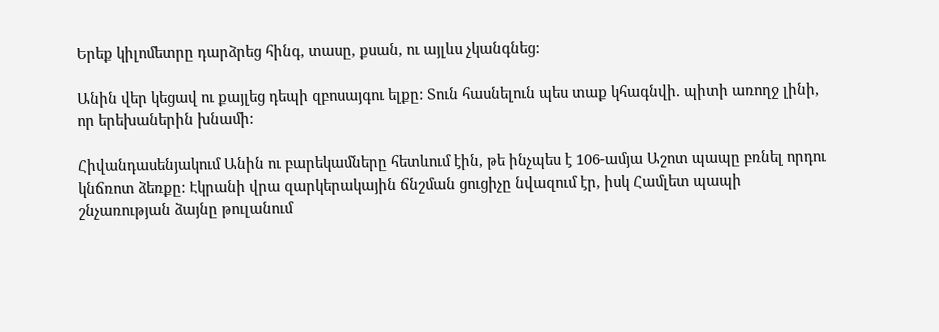Երեք կիլոմետրը դարձրեց հինգ, տասը, քսան, ու այլևս չկանգնեց:

Անին վեր կեցավ ու քայլեց դեպի զբոսայգու ելքը: Տուն հասնելուն պես տաք կհագնվի. պիտի առողջ լինի, որ երեխաներին խնամի:

Հիվանդասենյակում Անին ու բարեկամները հետևում էին, թե ինչպես է 106-ամյա Աշոտ պապը բռնել որդու կնճռոտ ձեռքը: Էկրանի վրա զարկերակային ճնշման ցուցիչը նվազում էր, իսկ Համլետ պապի շնչառության ձայնը թուլանում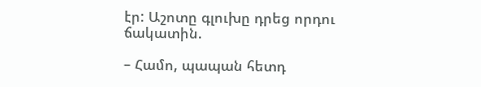էր: Աշոտը գլուխը դրեց որդու ճակատին.

– Համո, պապան հետդ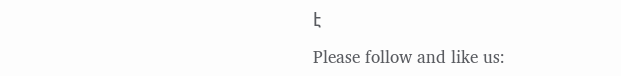է

Please follow and like us: